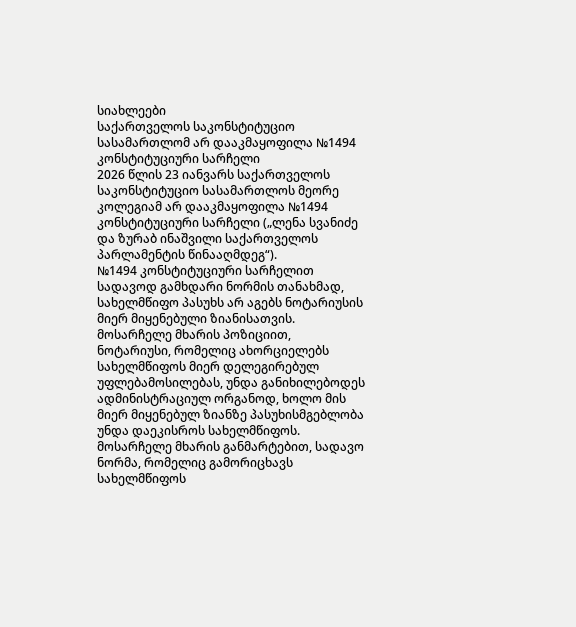სიახლეები
საქართველოს საკონსტიტუციო სასამართლომ არ დააკმაყოფილა №1494 კონსტიტუციური სარჩელი
2026 წლის 23 იანვარს საქართველოს საკონსტიტუციო სასამართლოს მეორე კოლეგიამ არ დააკმაყოფილა №1494 კონსტიტუციური სარჩელი („ლენა სვანიძე და ზურაბ ინაშვილი საქართველოს პარლამენტის წინააღმდეგ“).
№1494 კონსტიტუციური სარჩელით სადავოდ გამხდარი ნორმის თანახმად, სახელმწიფო პასუხს არ აგებს ნოტარიუსის მიერ მიყენებული ზიანისათვის.
მოსარჩელე მხარის პოზიციით, ნოტარიუსი, რომელიც ახორციელებს სახელმწიფოს მიერ დელეგირებულ უფლებამოსილებას, უნდა განიხილებოდეს ადმინისტრაციულ ორგანოდ, ხოლო მის მიერ მიყენებულ ზიანზე პასუხისმგებლობა უნდა დაეკისროს სახელმწიფოს. მოსარჩელე მხარის განმარტებით, სადავო ნორმა, რომელიც გამორიცხავს სახელმწიფოს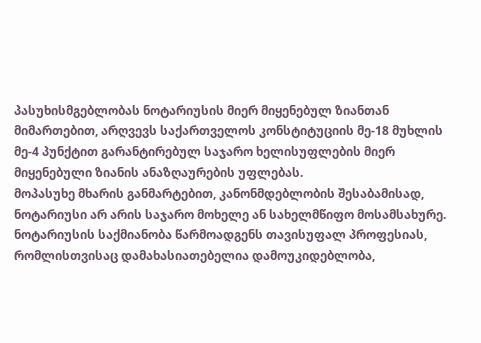პასუხისმგებლობას ნოტარიუსის მიერ მიყენებულ ზიანთან მიმართებით, არღვევს საქართველოს კონსტიტუციის მე-18 მუხლის მე-4 პუნქტით გარანტირებულ საჯარო ხელისუფლების მიერ მიყენებული ზიანის ანაზღაურების უფლებას.
მოპასუხე მხარის განმარტებით, კანონმდებლობის შესაბამისად, ნოტარიუსი არ არის საჯარო მოხელე ან სახელმწიფო მოსამსახურე. ნოტარიუსის საქმიანობა წარმოადგენს თავისუფალ პროფესიას, რომლისთვისაც დამახასიათებელია დამოუკიდებლობა,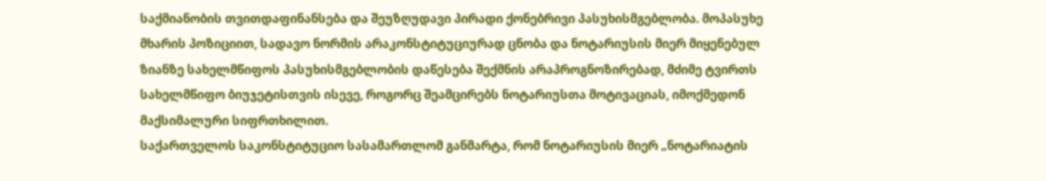საქმიანობის თვითდაფინანსება და შეუზღუდავი პირადი ქონებრივი პასუხისმგებლობა. მოპასუხე მხარის პოზიციით, სადავო ნორმის არაკონსტიტუციურად ცნობა და ნოტარიუსის მიერ მიყენებულ ზიანზე სახელმწიფოს პასუხისმგებლობის დაწესება შექმნის არაპროგნოზირებად, მძიმე ტვირთს სახელმწიფო ბიუჯეტისთვის ისევე, როგორც შეამცირებს ნოტარიუსთა მოტივაციას, იმოქმედონ მაქსიმალური სიფრთხილით.
საქართველოს საკონსტიტუციო სასამართლომ განმარტა, რომ ნოტარიუსის მიერ „ნოტარიატის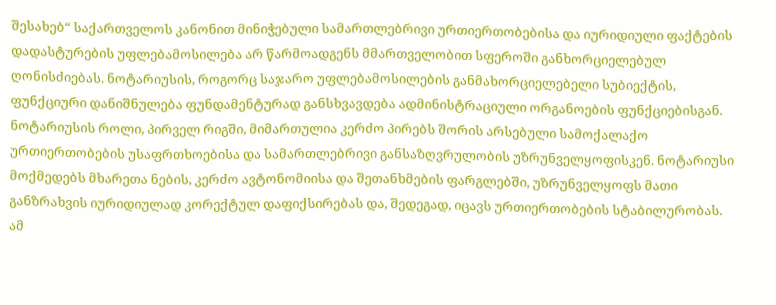შესახებ“ საქართველოს კანონით მინიჭებული სამართლებრივი ურთიერთობებისა და იურიდიული ფაქტების დადასტურების უფლებამოსილება არ წარმოადგენს მმართველობით სფეროში განხორციელებულ ღონისძიებას. ნოტარიუსის, როგორც საჯარო უფლებამოსილების განმახორციელებელი სუბიექტის, ფუნქციური დანიშნულება ფუნდამენტურად განსხვავდება ადმინისტრაციული ორგანოების ფუნქციებისგან. ნოტარიუსის როლი, პირველ რიგში, მიმართულია კერძო პირებს შორის არსებული სამოქალაქო ურთიერთობების უსაფრთხოებისა და სამართლებრივი განსაზღვრულობის უზრუნველყოფისკენ. ნოტარიუსი მოქმედებს მხარეთა ნების, კერძო ავტონომიისა და შეთანხმების ფარგლებში, უზრუნველყოფს მათი განზრახვის იურიდიულად კორექტულ დაფიქსირებას და, შედეგად, იცავს ურთიერთობების სტაბილურობას. ამ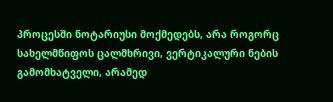პროცესში ნოტარიუსი მოქმედებს, არა როგორც სახელმწიფოს ცალმხრივი, ვერტიკალური ნების გამომხატველი, არამედ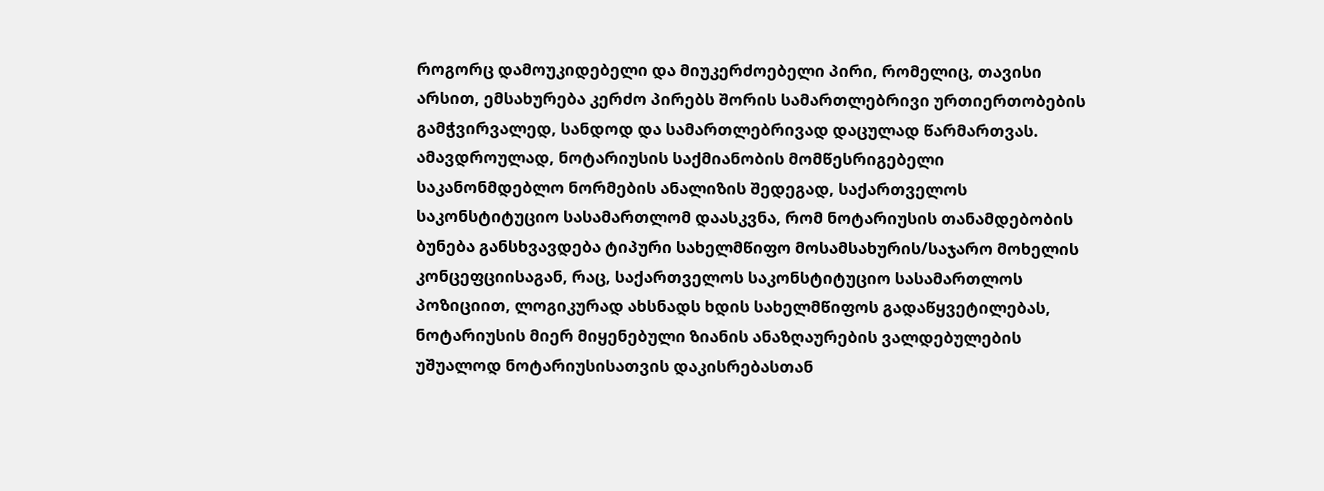როგორც დამოუკიდებელი და მიუკერძოებელი პირი, რომელიც, თავისი არსით, ემსახურება კერძო პირებს შორის სამართლებრივი ურთიერთობების გამჭვირვალედ, სანდოდ და სამართლებრივად დაცულად წარმართვას.
ამავდროულად, ნოტარიუსის საქმიანობის მომწესრიგებელი საკანონმდებლო ნორმების ანალიზის შედეგად, საქართველოს საკონსტიტუციო სასამართლომ დაასკვნა, რომ ნოტარიუსის თანამდებობის ბუნება განსხვავდება ტიპური სახელმწიფო მოსამსახურის/საჯარო მოხელის კონცეფციისაგან, რაც, საქართველოს საკონსტიტუციო სასამართლოს პოზიციით, ლოგიკურად ახსნადს ხდის სახელმწიფოს გადაწყვეტილებას, ნოტარიუსის მიერ მიყენებული ზიანის ანაზღაურების ვალდებულების უშუალოდ ნოტარიუსისათვის დაკისრებასთან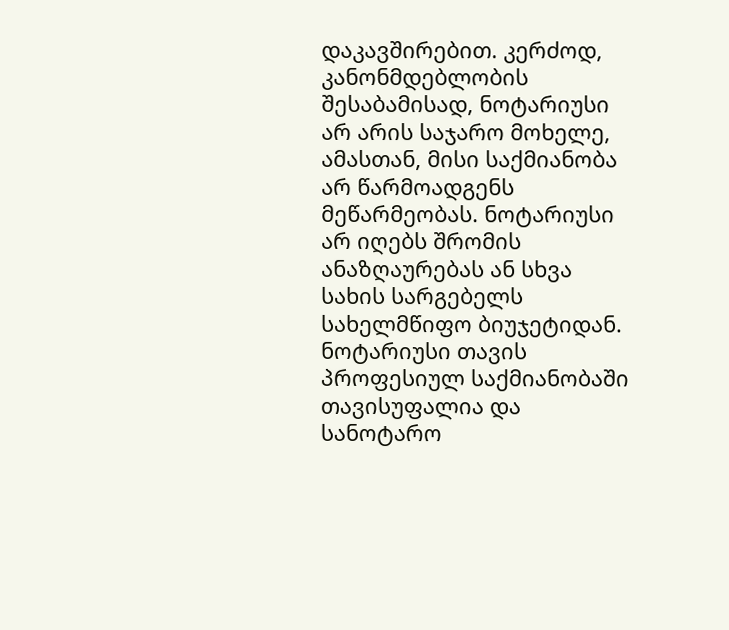დაკავშირებით. კერძოდ, კანონმდებლობის შესაბამისად, ნოტარიუსი არ არის საჯარო მოხელე, ამასთან, მისი საქმიანობა არ წარმოადგენს მეწარმეობას. ნოტარიუსი არ იღებს შრომის ანაზღაურებას ან სხვა სახის სარგებელს სახელმწიფო ბიუჯეტიდან. ნოტარიუსი თავის პროფესიულ საქმიანობაში თავისუფალია და სანოტარო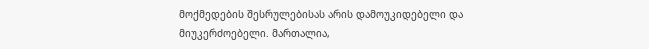მოქმედების შესრულებისას არის დამოუკიდებელი და მიუკერძოებელი. მართალია,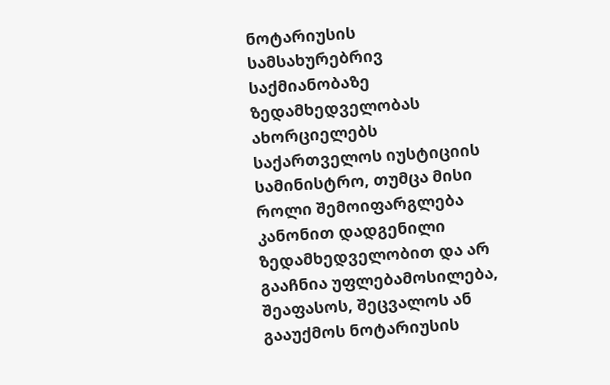ნოტარიუსის სამსახურებრივ საქმიანობაზე ზედამხედველობას ახორციელებს საქართველოს იუსტიციის სამინისტრო, თუმცა მისი როლი შემოიფარგლება კანონით დადგენილი ზედამხედველობით და არ გააჩნია უფლებამოსილება, შეაფასოს, შეცვალოს ან გააუქმოს ნოტარიუსის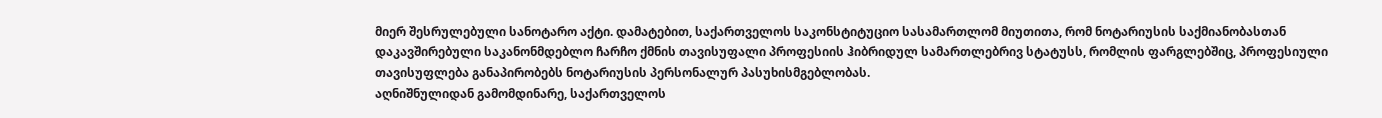მიერ შესრულებული სანოტარო აქტი. დამატებით, საქართველოს საკონსტიტუციო სასამართლომ მიუთითა, რომ ნოტარიუსის საქმიანობასთან დაკავშირებული საკანონმდებლო ჩარჩო ქმნის თავისუფალი პროფესიის ჰიბრიდულ სამართლებრივ სტატუსს, რომლის ფარგლებშიც, პროფესიული თავისუფლება განაპირობებს ნოტარიუსის პერსონალურ პასუხისმგებლობას.
აღნიშნულიდან გამომდინარე, საქართველოს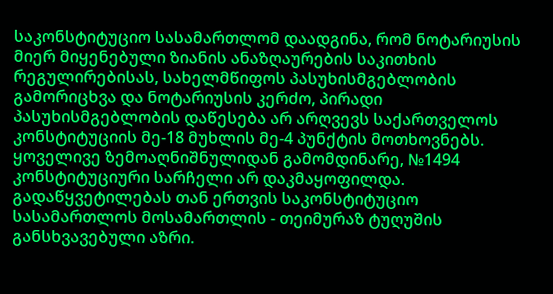საკონსტიტუციო სასამართლომ დაადგინა, რომ ნოტარიუსის მიერ მიყენებული ზიანის ანაზღაურების საკითხის რეგულირებისას, სახელმწიფოს პასუხისმგებლობის გამორიცხვა და ნოტარიუსის კერძო, პირადი პასუხისმგებლობის დაწესება არ არღვევს საქართველოს კონსტიტუციის მე-18 მუხლის მე-4 პუნქტის მოთხოვნებს. ყოველივე ზემოაღნიშნულიდან გამომდინარე, №1494 კონსტიტუციური სარჩელი არ დაკმაყოფილდა.
გადაწყვეტილებას თან ერთვის საკონსტიტუციო სასამართლოს მოსამართლის - თეიმურაზ ტუღუშის განსხვავებული აზრი.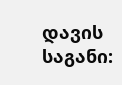დავის საგანი: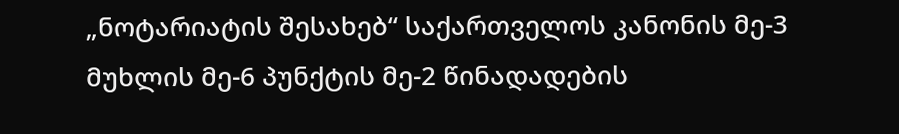„ნოტარიატის შესახებ“ საქართველოს კანონის მე-3 მუხლის მე-6 პუნქტის მე-2 წინადადების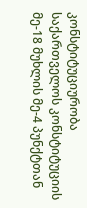კონსტიტუციურობა საქართველოს კონსტიტუციის მე-18 მუხლის მე-4 პუნქტთან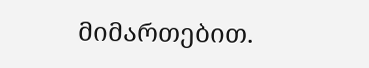მიმართებით.